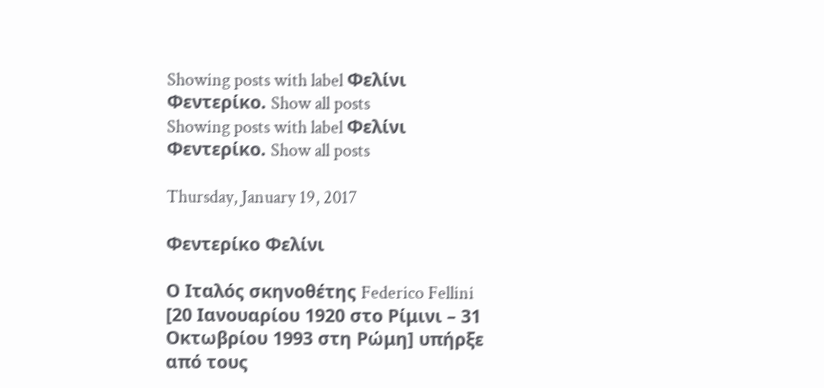Showing posts with label Φελίνι Φεντερίκο. Show all posts
Showing posts with label Φελίνι Φεντερίκο. Show all posts

Thursday, January 19, 2017

Φεντερίκο Φελίνι

Ο Ιταλός σκηνοθέτης Federico Fellini [20 Ιανουαρίου 1920 στο Ρίμινι – 31 Οκτωβρίου 1993 στη Ρώμη] υπήρξε από τους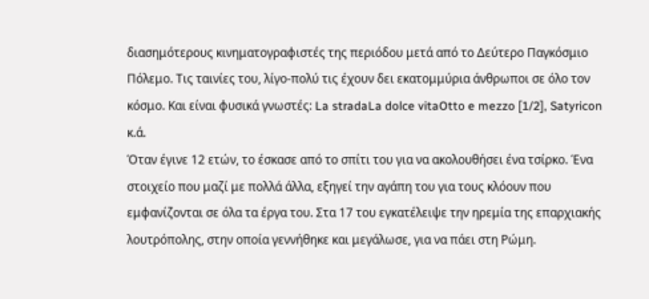διασημότερους κινηματογραφιστές της περιόδου μετά από το Δεύτερο Παγκόσμιο Πόλεμο. Τις ταινίες του, λίγο-πολύ τις έχουν δει εκατομμύρια άνθρωποι σε όλο τον κόσμο. Και είναι φυσικά γνωστές: La stradaLa dolce vitaOtto e mezzo [1/2], Satyricon κ.ά.
Όταν έγινε 12 ετών, το έσκασε από το σπίτι του για να ακολουθήσει ένα τσίρκο. Ένα στοιχείο που μαζί με πολλά άλλα, εξηγεί την αγάπη του για τους κλόουν που εμφανίζονται σε όλα τα έργα του. Στα 17 του εγκατέλειψε την ηρεμία της επαρχιακής λουτρόπολης, στην οποία γεννήθηκε και μεγάλωσε, για να πάει στη Ρώμη.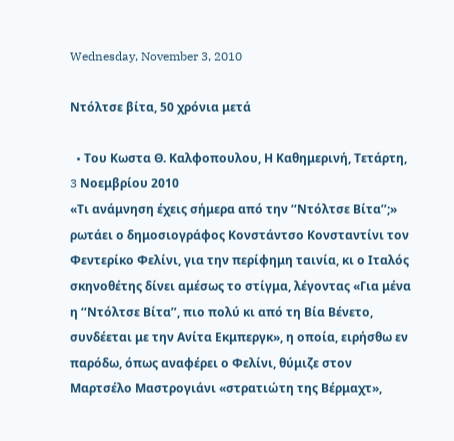Wednesday, November 3, 2010

Ντόλτσε βίτα, 50 χρόνια μετά

  • Tου Κωστα Θ. Καλφοπουλου, Η Καθημερινή, Tετάρτη, 3 Nοεμβρίου 2010
«Τι ανάμνηση έχεις σήμερα από την ‘‘Ντόλτσε Βίτα’’;» ρωτάει ο δημοσιογράφος Κονστάντσο Κονσταντίνι τον Φεντερίκο Φελίνι, για την περίφημη ταινία, κι ο Ιταλός σκηνοθέτης δίνει αμέσως το στίγμα, λέγοντας «Για μένα η ‘‘Ντόλτσε Βίτα’’, πιο πολύ κι από τη Βία Βένετο, συνδέεται με την Ανίτα Εκμπεργκ», η οποία, ειρήσθω εν παρόδω, όπως αναφέρει ο Φελίνι, θύμιζε στον Μαρτσέλο Μαστρογιάνι «στρατιώτη της Βέρμαχτ»,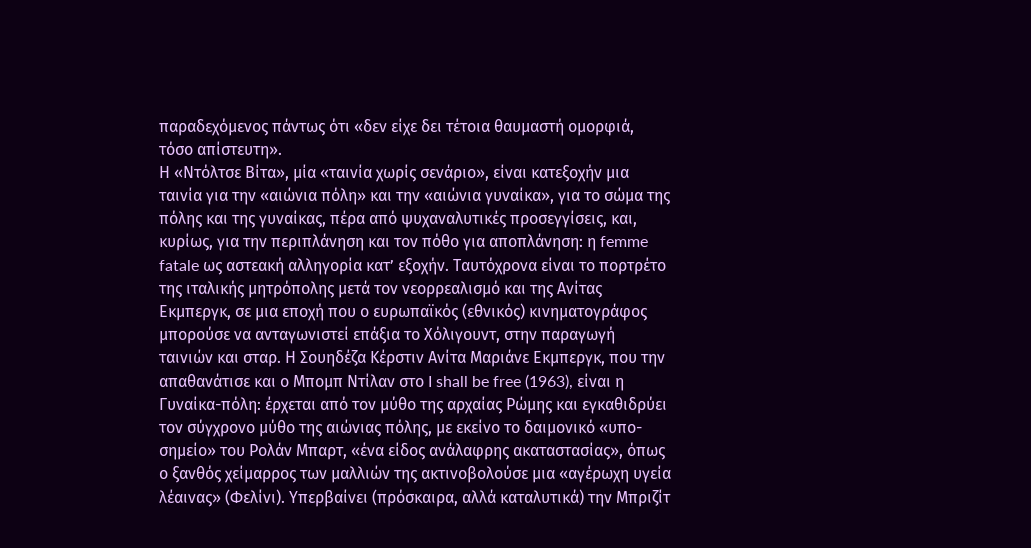παραδεχόμενος πάντως ότι «δεν είχε δει τέτοια θαυμαστή ομορφιά, τόσο απίστευτη».
Η «Ντόλτσε Βίτα», μία «ταινία χωρίς σενάριο», είναι κατεξοχήν μια ταινία για την «αιώνια πόλη» και την «αιώνια γυναίκα», για το σώμα της πόλης και της γυναίκας, πέρα από ψυχαναλυτικές προσεγγίσεις, και, κυρίως, για την περιπλάνηση και τον πόθο για αποπλάνηση: η femme fatale ως αστεακή αλληγορία κατ’ εξοχήν. Ταυτόχρονα είναι το πορτρέτο της ιταλικής μητρόπολης μετά τον νεορρεαλισμό και της Ανίτας Εκμπεργκ, σε μια εποχή που ο ευρωπαϊκός (εθνικός) κινηματογράφος μπορούσε να ανταγωνιστεί επάξια το Χόλιγουντ, στην παραγωγή ταινιών και σταρ. Η Σουηδέζα Κέρστιν Ανίτα Μαριάνε Εκμπεργκ, που την απαθανάτισε και ο Μπομπ Ντίλαν στο I shall be free (1963), είναι η Γυναίκα-πόλη: έρχεται από τον μύθο της αρχαίας Ρώμης και εγκαθιδρύει τον σύγχρονο μύθο της αιώνιας πόλης, με εκείνο το δαιμονικό «υπο-σημείο» του Ρολάν Μπαρτ, «ένα είδος ανάλαφρης ακαταστασίας», όπως ο ξανθός χείμαρρος των μαλλιών της ακτινοβολούσε μια «αγέρωχη υγεία λέαινας» (Φελίνι). Υπερβαίνει (πρόσκαιρα, αλλά καταλυτικά) την Μπριζίτ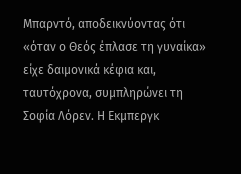Μπαρντό, αποδεικνύοντας ότι «όταν ο Θεός έπλασε τη γυναίκα» είχε δαιμονικά κέφια και, ταυτόχρονα, συμπληρώνει τη Σοφία Λόρεν. Η Εκμπεργκ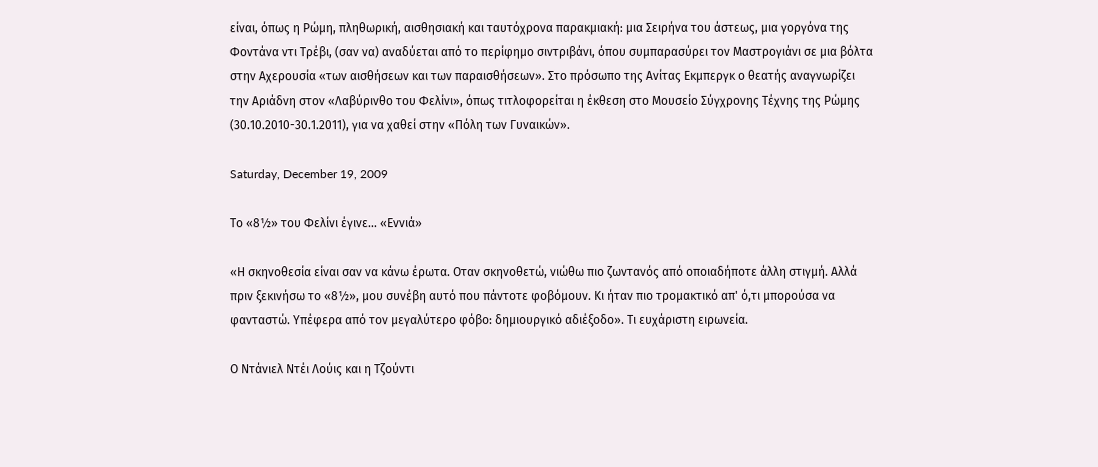είναι, όπως η Ρώμη, πληθωρική, αισθησιακή και ταυτόχρονα παρακμιακή: μια Σειρήνα του άστεως, μια γοργόνα της Φοντάνα ντι Τρέβι, (σαν να) αναδύεται από το περίφημο σιντριβάνι, όπου συμπαρασύρει τον Μαστρογιάνι σε μια βόλτα στην Αχερουσία «των αισθήσεων και των παραισθήσεων». Στο πρόσωπο της Ανίτας Εκμπεργκ ο θεατής αναγνωρίζει την Αριάδνη στον «Λαβύρινθο του Φελίνι», όπως τιτλοφορείται η έκθεση στο Μουσείο Σύγχρονης Τέχνης της Ρώμης (30.10.2010-30.1.2011), για να χαθεί στην «Πόλη των Γυναικών».

Saturday, December 19, 2009

Το «8½» του Φελίνι έγινε... «Εννιά»

«Η σκηνοθεσία είναι σαν να κάνω έρωτα. Οταν σκηνοθετώ, νιώθω πιο ζωντανός από οποιαδήποτε άλλη στιγμή. Αλλά πριν ξεκινήσω το «8½», μου συνέβη αυτό που πάντοτε φοβόμουν. Κι ήταν πιο τρομακτικό απ' ό,τι μπορούσα να φανταστώ. Υπέφερα από τον μεγαλύτερο φόβο: δημιουργικό αδιέξοδο». Τι ευχάριστη ειρωνεία.

Ο Ντάνιελ Ντέι Λούις και η Τζούντι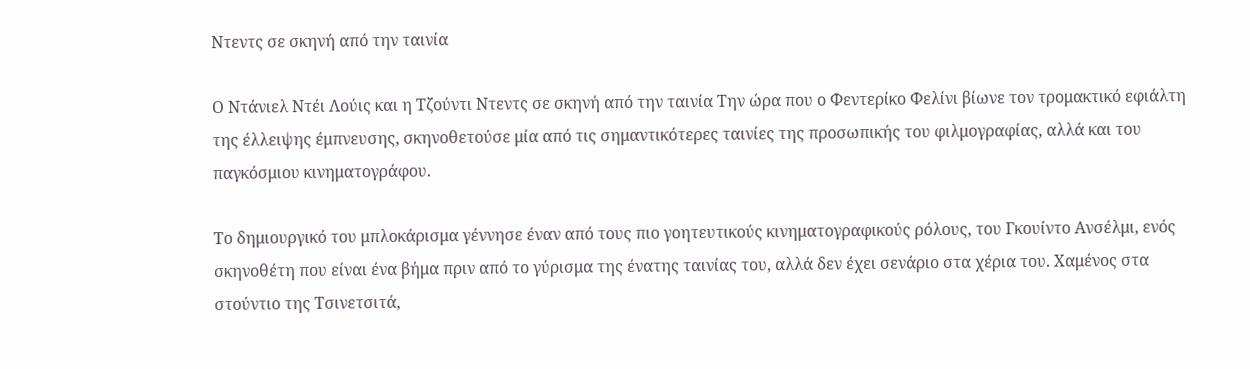Ντεντς σε σκηνή από την ταινία

Ο Ντάνιελ Ντέι Λούις και η Τζούντι Ντεντς σε σκηνή από την ταινία Την ώρα που ο Φεντερίκο Φελίνι βίωνε τον τρομακτικό εφιάλτη της έλλειψης έμπνευσης, σκηνοθετούσε μία από τις σημαντικότερες ταινίες της προσωπικής του φιλμογραφίας, αλλά και του παγκόσμιου κινηματογράφου.

Το δημιουργικό του μπλοκάρισμα γέννησε έναν από τους πιο γοητευτικούς κινηματογραφικούς ρόλους, του Γκουίντο Ανσέλμι, ενός σκηνοθέτη που είναι ένα βήμα πριν από το γύρισμα της ένατης ταινίας του, αλλά δεν έχει σενάριο στα χέρια του. Χαμένος στα στούντιο της Τσινετσιτά,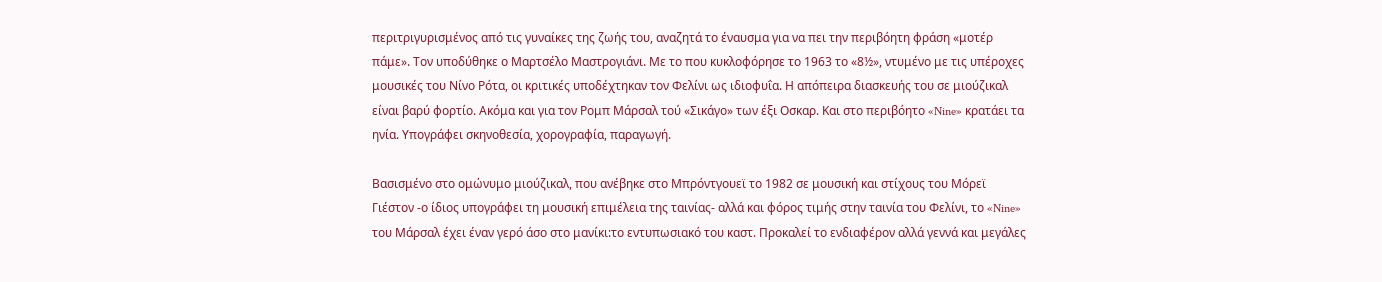περιτριγυρισμένος από τις γυναίκες της ζωής του, αναζητά το έναυσμα για να πει την περιβόητη φράση «μοτέρ πάμε». Τον υποδύθηκε ο Μαρτσέλο Μαστρογιάνι. Με το που κυκλοφόρησε το 1963 το «8½», ντυμένο με τις υπέροχες μουσικές του Νίνο Ρότα, οι κριτικές υποδέχτηκαν τον Φελίνι ως ιδιοφυΐα. Η απόπειρα διασκευής του σε μιούζικαλ είναι βαρύ φορτίο. Ακόμα και για τον Ρομπ Μάρσαλ τού «Σικάγο» των έξι Οσκαρ. Και στο περιβόητο «Nine» κρατάει τα ηνία. Υπογράφει σκηνοθεσία, χορογραφία, παραγωγή.

Βασισμένο στο ομώνυμο μιούζικαλ, που ανέβηκε στο Μπρόντγουεϊ το 1982 σε μουσική και στίχους του Μόρεϊ Γιέστον -ο ίδιος υπογράφει τη μουσική επιμέλεια της ταινίας- αλλά και φόρος τιμής στην ταινία του Φελίνι, το «Nine» του Μάρσαλ έχει έναν γερό άσο στο μανίκι:το εντυπωσιακό του καστ. Προκαλεί το ενδιαφέρον αλλά γεννά και μεγάλες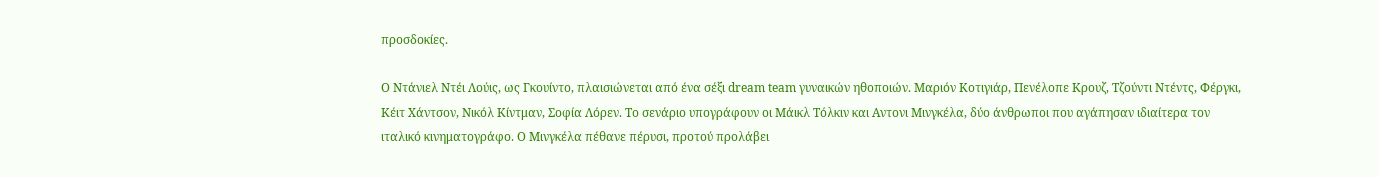προσδοκίες.

Ο Ντάνιελ Ντέι Λούις, ως Γκουίντο, πλαισιώνεται από ένα σέξι dream team γυναικών ηθοποιών. Μαριόν Κοτιγιάρ, Πενέλοπε Κρουζ, Τζούντι Ντέντς, Φέργκι, Κέιτ Χάντσον, Νικόλ Κίντμαν, Σοφία Λόρεν. Το σενάριο υπογράφουν οι Μάικλ Τόλκιν και Αντονι Μινγκέλα, δύο άνθρωποι που αγάπησαν ιδιαίτερα τον ιταλικό κινηματογράφο. Ο Μινγκέλα πέθανε πέρυσι, προτού προλάβει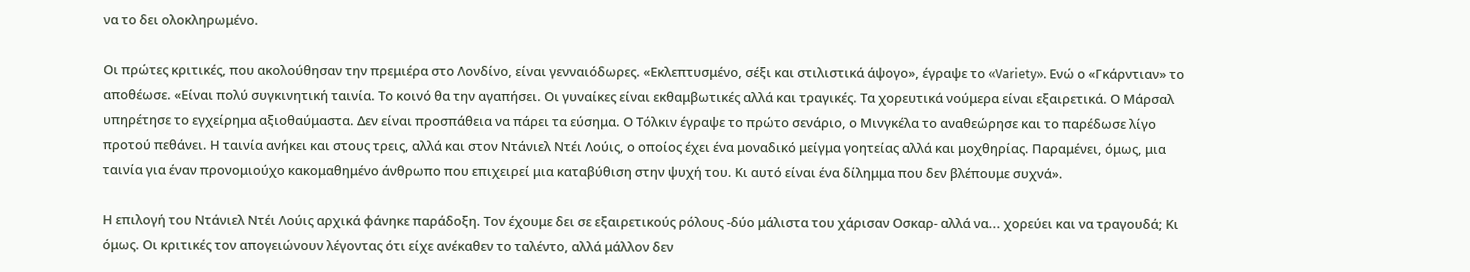να το δει ολοκληρωμένο.

Οι πρώτες κριτικές, που ακολούθησαν την πρεμιέρα στο Λονδίνο, είναι γενναιόδωρες. «Εκλεπτυσμένο, σέξι και στιλιστικά άψογο», έγραψε το «Variety». Ενώ ο «Γκάρντιαν» το αποθέωσε. «Είναι πολύ συγκινητική ταινία. Το κοινό θα την αγαπήσει. Οι γυναίκες είναι εκθαμβωτικές αλλά και τραγικές. Τα χορευτικά νούμερα είναι εξαιρετικά. Ο Μάρσαλ υπηρέτησε το εγχείρημα αξιοθαύμαστα. Δεν είναι προσπάθεια να πάρει τα εύσημα. Ο Τόλκιν έγραψε το πρώτο σενάριο, ο Μινγκέλα το αναθεώρησε και το παρέδωσε λίγο προτού πεθάνει. Η ταινία ανήκει και στους τρεις, αλλά και στον Ντάνιελ Ντέι Λούις, ο οποίος έχει ένα μοναδικό μείγμα γοητείας αλλά και μοχθηρίας. Παραμένει, όμως, μια ταινία για έναν προνομιούχο κακομαθημένο άνθρωπο που επιχειρεί μια καταβύθιση στην ψυχή του. Κι αυτό είναι ένα δίλημμα που δεν βλέπουμε συχνά».

Η επιλογή του Ντάνιελ Ντέι Λούις αρχικά φάνηκε παράδοξη. Τον έχουμε δει σε εξαιρετικούς ρόλους -δύο μάλιστα του χάρισαν Οσκαρ- αλλά να... χορεύει και να τραγουδά; Κι όμως. Οι κριτικές τον απογειώνουν λέγοντας ότι είχε ανέκαθεν το ταλέντο, αλλά μάλλον δεν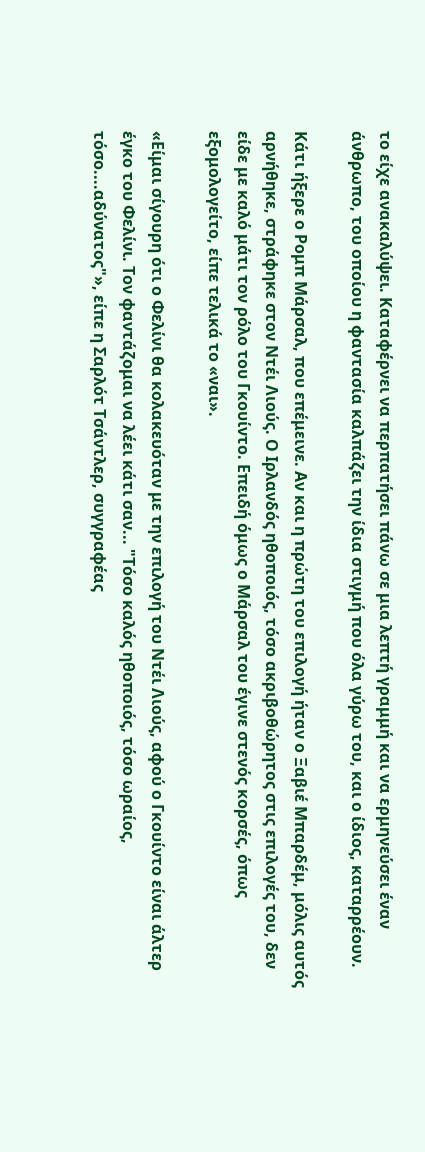το είχε ανακαλύψει. Καταφέρνει να περπατήσει πάνω σε μια λεπτή γραμμή και να ερμηνεύσει έναν άνθρωπο, του οποίου η φαντασία καλπάζει την ίδια στιγμή που όλα γύρω του, και ο ίδιος, καταρρέουν.

Κάτι ήξερε ο Ρομπ Μάρσαλ, που επέμεινε. Αν και η πρώτη του επιλογή ήταν ο Ξαβιέ Μπαρδέμ, μόλις αυτός αρνήθηκε, στράφηκε στον Ντέι Λιούς. Ο Ιρλανδός ηθοποιός, τόσο ακριβοθώρητος στις επιλογές του, δεν είδε με καλό μάτι τον ρόλο του Γκουίντο. Επειδή όμως ο Μάρσαλ του έγινε στενός κορσές, όπως εξομολογείτο, είπε τελικά το «ναι».

«Είμαι σίγουρη ότι ο Φελίνι θα κολακευόταν με την επιλογή του Ντέι Λιούς, αφού ο Γκουίντο είναι άλτερ έγκο του Φελίνι. Τον φαντάζομαι να λέει κάτι σαν... "Τόσο καλός ηθοποιός, τόσο ωραίος, τόσο....αδύνατος"», είπε η Σαρλότ Τσάντλερ, συγγραφέας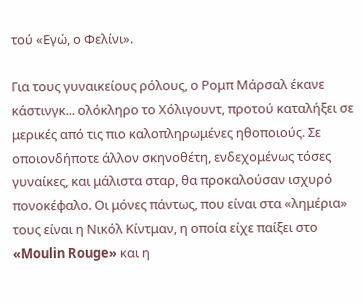τού «Εγώ, ο Φελίνι».

Για τους γυναικείους ρόλους, ο Ρομπ Μάρσαλ έκανε κάστινγκ... ολόκληρο το Χόλιγουντ, προτού καταλήξει σε μερικές από τις πιο καλοπληρωμένες ηθοποιούς. Σε οποιονδήποτε άλλον σκηνοθέτη, ενδεχομένως τόσες γυναίκες, και μάλιστα σταρ, θα προκαλούσαν ισχυρό πονοκέφαλο. Οι μόνες πάντως, που είναι στα «λημέρια» τους είναι η Νικόλ Κίντμαν, η οποία είχε παίξει στο «Moulin Rouge» και η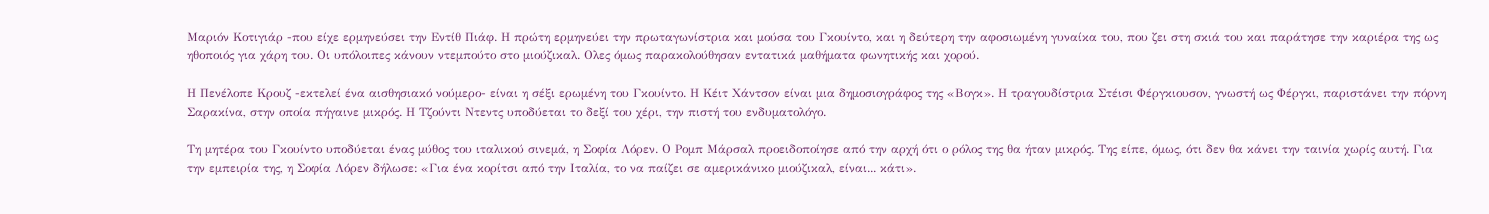Μαριόν Κοτιγιάρ -που είχε ερμηνεύσει την Εντίθ Πιάφ. Η πρώτη ερμηνεύει την πρωταγωνίστρια και μούσα του Γκουίντο, και η δεύτερη την αφοσιωμένη γυναίκα του, που ζει στη σκιά του και παράτησε την καριέρα της ως ηθοποιός για χάρη του. Οι υπόλοιπες κάνουν ντεμπούτο στο μιούζικαλ. Ολες όμως παρακολούθησαν εντατικά μαθήματα φωνητικής και χορού.

Η Πενέλοπε Κρουζ -εκτελεί ένα αισθησιακό νούμερο- είναι η σέξι ερωμένη του Γκουίντο. Η Κέιτ Χάντσον είναι μια δημοσιογράφος της «Βογκ». Η τραγουδίστρια Στέισι Φέργκιουσον, γνωστή ως Φέργκι, παριστάνει την πόρνη Σαρακίνα, στην οποία πήγαινε μικρός. Η Τζούντι Ντεντς υποδύεται το δεξί του χέρι, την πιστή του ενδυματολόγο.

Τη μητέρα του Γκουίντο υποδύεται ένας μύθος του ιταλικού σινεμά, η Σοφία Λόρεν. Ο Ρομπ Μάρσαλ προειδοποίησε από την αρχή ότι ο ρόλος της θα ήταν μικρός. Της είπε, όμως, ότι δεν θα κάνει την ταινία χωρίς αυτή. Για την εμπειρία της, η Σοφία Λόρεν δήλωσε: «Για ένα κορίτσι από την Ιταλία, το να παίζει σε αμερικάνικο μιούζικαλ, είναι... κάτι».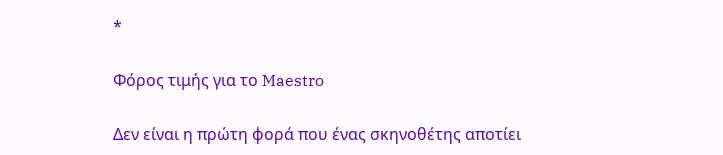*

Φόρος τιμής για το Maestro

Δεν είναι η πρώτη φορά που ένας σκηνοθέτης αποτίει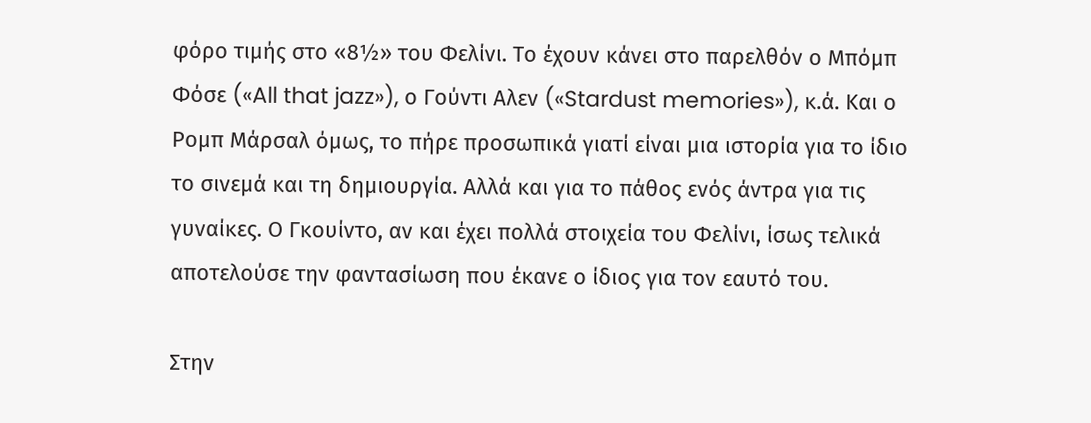φόρο τιμής στο «8½» του Φελίνι. Το έχουν κάνει στο παρελθόν ο Μπόμπ Φόσε («All that jazz»), ο Γούντι Αλεν («Stardust memories»), κ.ά. Και ο Ρομπ Μάρσαλ όμως, το πήρε προσωπικά γιατί είναι μια ιστορία για το ίδιο το σινεμά και τη δημιουργία. Αλλά και για το πάθος ενός άντρα για τις γυναίκες. Ο Γκουίντο, αν και έχει πολλά στοιχεία του Φελίνι, ίσως τελικά αποτελούσε την φαντασίωση που έκανε ο ίδιος για τον εαυτό του.

Στην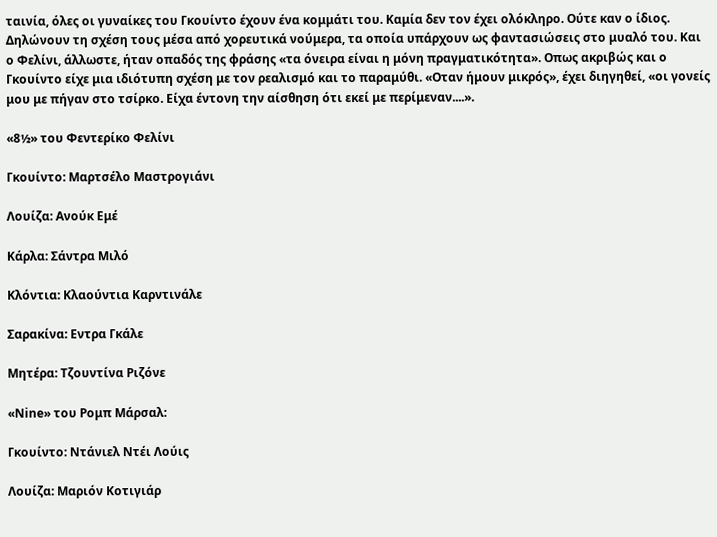ταινία, όλες οι γυναίκες του Γκουίντο έχουν ένα κομμάτι του. Καμία δεν τον έχει ολόκληρο. Ούτε καν ο ίδιος. Δηλώνουν τη σχέση τους μέσα από χορευτικά νούμερα, τα οποία υπάρχουν ως φαντασιώσεις στο μυαλό του. Και ο Φελίνι, άλλωστε, ήταν οπαδός της φράσης «τα όνειρα είναι η μόνη πραγματικότητα». Οπως ακριβώς και ο Γκουίντο είχε μια ιδιότυπη σχέση με τον ρεαλισμό και το παραμύθι. «Οταν ήμουν μικρός», έχει διηγηθεί, «οι γονείς μου με πήγαν στο τσίρκο. Είχα έντονη την αίσθηση ότι εκεί με περίμεναν....».

«8½» του Φεντερίκο Φελίνι

Γκουίντο: Μαρτσέλο Μαστρογιάνι

Λουίζα: Ανούκ Εμέ

Κάρλα: Σάντρα Μιλό

Κλόντια: Κλαούντια Καρντινάλε

Σαρακίνα: Εντρα Γκάλε

Μητέρα: Τζουντίνα Ριζόνε

«Nine» του Ρομπ Μάρσαλ:

Γκουίντο: Ντάνιελ Ντέι Λούις

Λουίζα: Μαριόν Κοτιγιάρ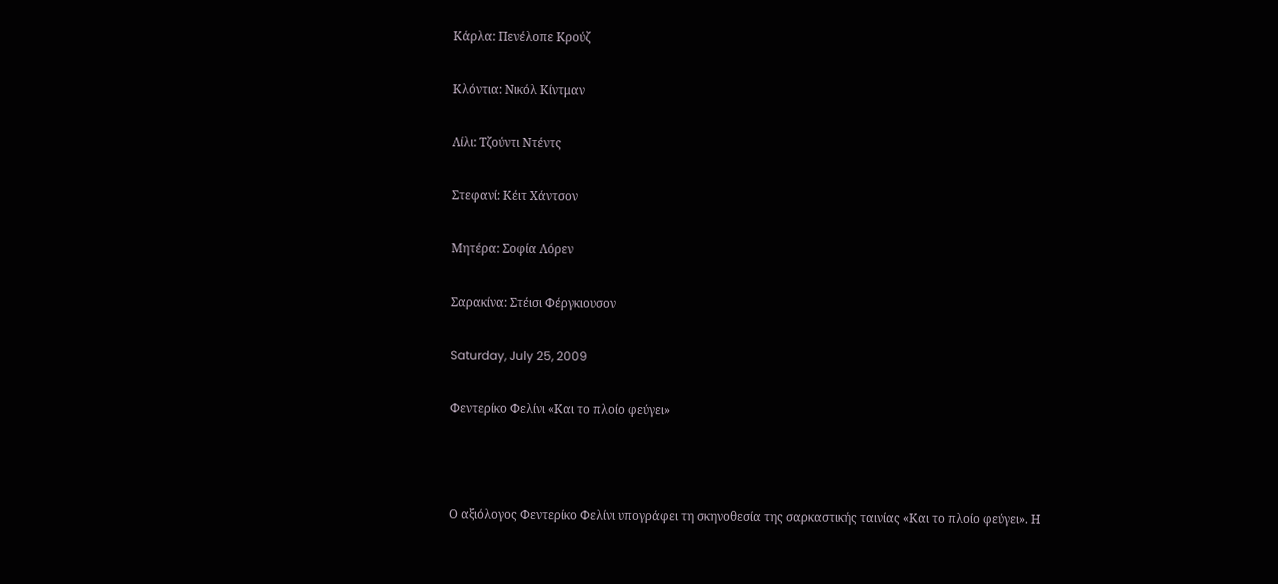Κάρλα: Πενέλοπε Κρούζ

Κλόντια: Νικόλ Κίντμαν

Λίλι: Τζούντι Ντέντς

Στεφανί: Κέιτ Χάντσον

Μητέρα: Σοφία Λόρεν

Σαρακίνα: Στέισι Φέργκιουσον

Saturday, July 25, 2009

Φεντερίκο Φελίνι «Και το πλοίο φεύγει»



Ο αξιόλογος Φεντερίκο Φελίνι υπογράφει τη σκηνοθεσία της σαρκαστικής ταινίας «Και το πλοίο φεύγει». Η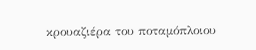κρουαζιέρα του ποταμόπλοιου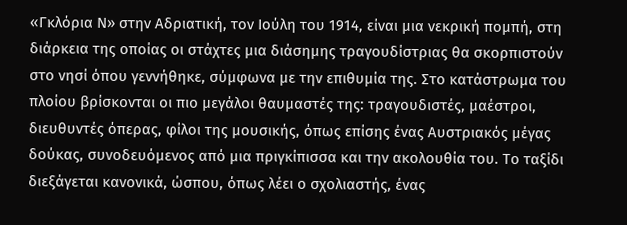«Γκλόρια Ν» στην Αδριατική, τον Ιούλη του 1914, είναι μια νεκρική πομπή, στη διάρκεια της οποίας οι στάχτες μια διάσημης τραγουδίστριας θα σκορπιστούν στο νησί όπου γεννήθηκε, σύμφωνα με την επιθυμία της. Στο κατάστρωμα του πλοίου βρίσκονται οι πιο μεγάλοι θαυμαστές της: τραγουδιστές, μαέστροι, διευθυντές όπερας, φίλοι της μουσικής, όπως επίσης ένας Αυστριακός μέγας δούκας, συνοδευόμενος από μια πριγκίπισσα και την ακολουθία του. Το ταξίδι διεξάγεται κανονικά, ώσπου, όπως λέει ο σχολιαστής, ένας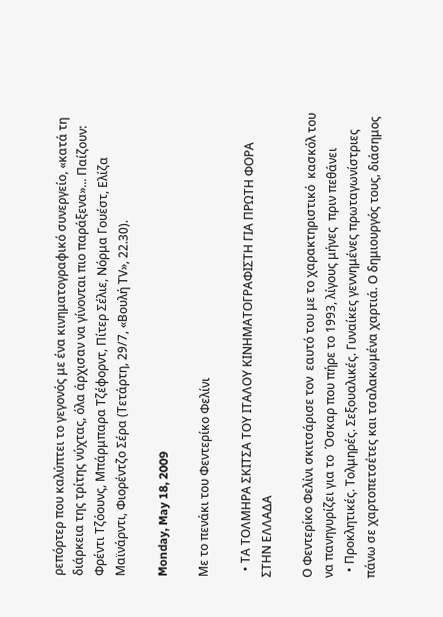ρεπόρτερ που καλύπτει το γεγονός με ένα κινηματογραφικό συνεργείο, «κατά τη διάρκεια της τρίτης νύχτας, όλα άρχισαν να γίνονται πιο παράξενα»... Παίζουν: Φρέντι Τζόουνς, Μπάρμπαρα Τζέφορντ, Πίτερ Σέλιε, Νόρμα Γουέστ, Ελίζα Μαϊνάρντι, Φιορέντζο Σέρα (Τετάρτη, 29/7, «Βουλή ΤV», 22.30).

Monday, May 18, 2009

Με το πενάκι του Φεντερίκο Φελίνι

  • ΤΑ ΤΟΛΜΗΡΑ ΣΚΙΤΣΑ ΤΟΥ ΙΤΑΛΟΥ ΚΙΝΗΜΑΤΟΓΡΑΦΙΣΤΗ ΓΙΑ ΠΡΩΤΗ ΦΟΡΑ ΣΤΗΝ ΕΛΛΑΔΑ

Ο Φεντερίκο Φελίνι σκιτσάρισε τον  εαυτό του με το χαρακτηριστικό  κασκόλ του να πανηγυρίζει για το  Όσκαρ που πήρε το 1993, λίγους μήνες  πριν πεθάνει
  • Προκλητικές. Τολμηρές. Σεξουαλικές. Γυναίκες γεννημένες πρωταγωνίστριες πάνω σε χαρτοπετσέτες και τσαλακωμένα χαρτιά. Ο δημιουργός τους, διάσημος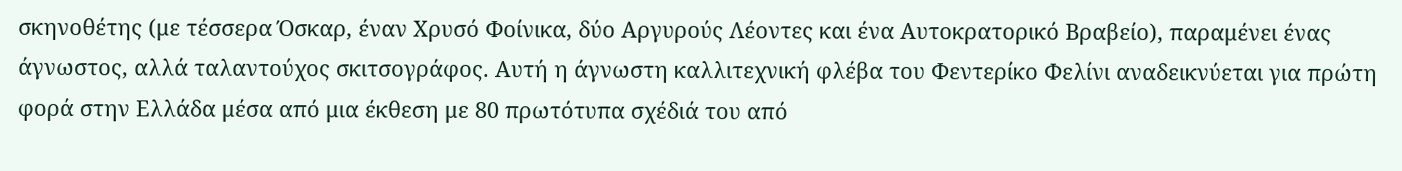σκηνοθέτης (με τέσσερα Όσκαρ, έναν Χρυσό Φοίνικα, δύο Αργυρούς Λέοντες και ένα Αυτοκρατορικό Βραβείο), παραμένει ένας άγνωστος, αλλά ταλαντούχος σκιτσογράφος. Αυτή η άγνωστη καλλιτεχνική φλέβα του Φεντερίκο Φελίνι αναδεικνύεται για πρώτη φορά στην Ελλάδα μέσα από μια έκθεση με 80 πρωτότυπα σχέδιά του από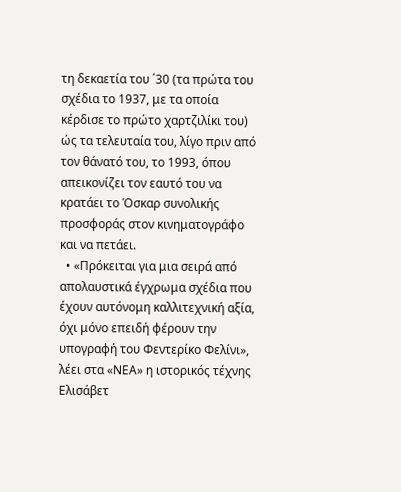τη δεκαετία του ΄30 (τα πρώτα του σχέδια το 1937, με τα οποία κέρδισε το πρώτο χαρτζιλίκι του) ώς τα τελευταία του, λίγο πριν από τον θάνατό του, το 1993, όπου απεικονίζει τον εαυτό του να κρατάει το Όσκαρ συνολικής προσφοράς στον κινηματογράφο και να πετάει.
  • «Πρόκειται για μια σειρά από απολαυστικά έγχρωμα σχέδια που έχουν αυτόνομη καλλιτεχνική αξία, όχι μόνο επειδή φέρουν την υπογραφή του Φεντερίκο Φελίνι», λέει στα «ΝΕΑ» η ιστορικός τέχνης Ελισάβετ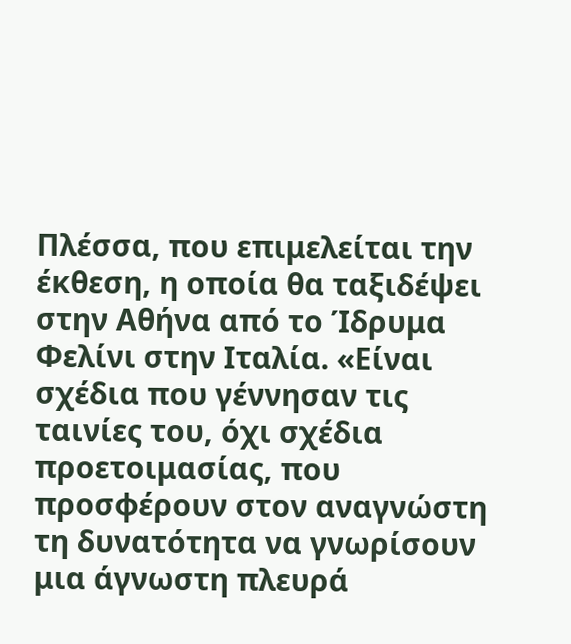Πλέσσα, που επιμελείται την έκθεση, η οποία θα ταξιδέψει στην Αθήνα από το Ίδρυμα Φελίνι στην Ιταλία. «Είναι σχέδια που γέννησαν τις ταινίες του, όχι σχέδια προετοιμασίας, που προσφέρουν στον αναγνώστη τη δυνατότητα να γνωρίσουν μια άγνωστη πλευρά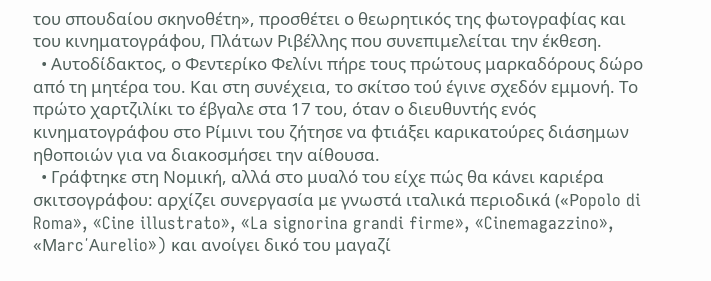του σπουδαίου σκηνοθέτη», προσθέτει ο θεωρητικός της φωτογραφίας και του κινηματογράφου, Πλάτων Ριβέλλης που συνεπιμελείται την έκθεση.
  • Αυτοδίδακτος, ο Φεντερίκο Φελίνι πήρε τους πρώτους μαρκαδόρους δώρο από τη μητέρα του. Και στη συνέχεια, το σκίτσο τού έγινε σχεδόν εμμονή. Το πρώτο χαρτζιλίκι το έβγαλε στα 17 του, όταν ο διευθυντής ενός κινηματογράφου στο Ρίμινι του ζήτησε να φτιάξει καρικατούρες διάσημων ηθοποιών για να διακοσμήσει την αίθουσα.
  • Γράφτηκε στη Νομική, αλλά στο μυαλό του είχε πώς θα κάνει καριέρα σκιτσογράφου: αρχίζει συνεργασία με γνωστά ιταλικά περιοδικά («Ρopolo di Roma», «Cine illustrato», «La signorina grandi firme», «Cinemagazzino», «Μarc΄Αurelio») και ανοίγει δικό του μαγαζί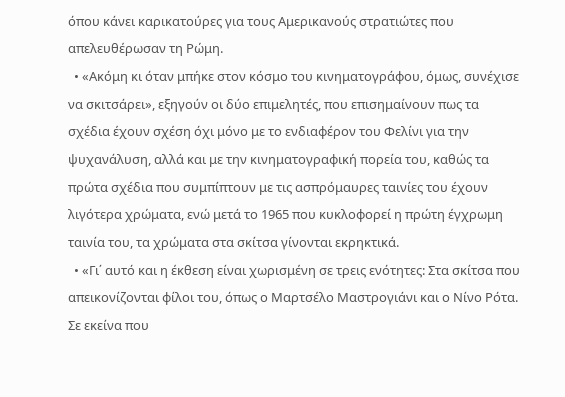όπου κάνει καρικατούρες για τους Αμερικανούς στρατιώτες που απελευθέρωσαν τη Ρώμη.
  • «Ακόμη κι όταν μπήκε στον κόσμο του κινηματογράφου, όμως, συνέχισε να σκιτσάρει», εξηγούν οι δύο επιμελητές, που επισημαίνουν πως τα σχέδια έχουν σχέση όχι μόνο με το ενδιαφέρον του Φελίνι για την ψυχανάλυση, αλλά και με την κινηματογραφική πορεία του, καθώς τα πρώτα σχέδια που συμπίπτουν με τις ασπρόμαυρες ταινίες του έχουν λιγότερα χρώματα, ενώ μετά το 1965 που κυκλοφορεί η πρώτη έγχρωμη ταινία του, τα χρώματα στα σκίτσα γίνονται εκρηκτικά.
  • «Γι΄ αυτό και η έκθεση είναι χωρισμένη σε τρεις ενότητες: Στα σκίτσα που απεικονίζονται φίλοι του, όπως ο Μαρτσέλο Μαστρογιάνι και ο Νίνο Ρότα. Σε εκείνα που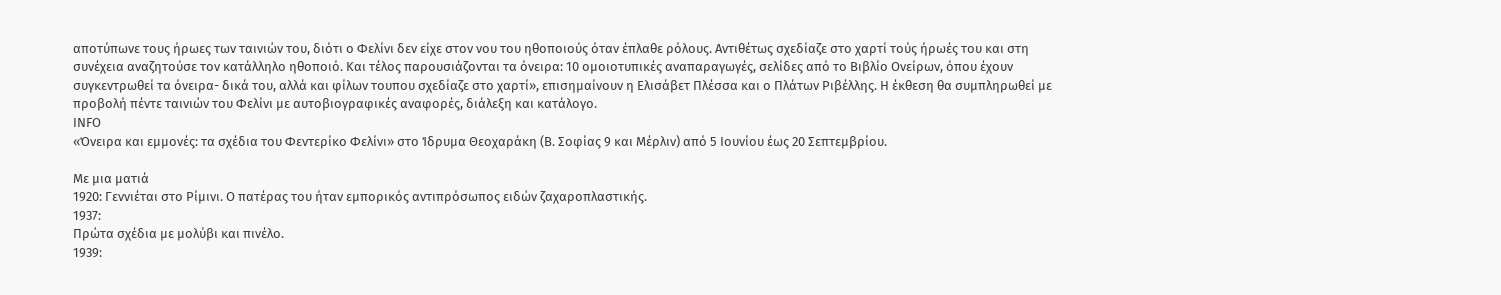αποτύπωνε τους ήρωες των ταινιών του, διότι ο Φελίνι δεν είχε στον νου του ηθοποιούς όταν έπλαθε ρόλους. Αντιθέτως σχεδίαζε στο χαρτί τούς ήρωές του και στη συνέχεια αναζητούσε τον κατάλληλο ηθοποιό. Και τέλος παρουσιάζονται τα όνειρα: 10 ομοιοτυπικές αναπαραγωγές, σελίδες από το Βιβλίο Ονείρων, όπου έχουν συγκεντρωθεί τα όνειρα- δικά του, αλλά και φίλων τουπου σχεδίαζε στο χαρτί», επισημαίνουν η Ελισάβετ Πλέσσα και ο Πλάτων Ριβέλλης. Η έκθεση θα συμπληρωθεί με προβολή πέντε ταινιών του Φελίνι με αυτοβιογραφικές αναφορές, διάλεξη και κατάλογο.
ΙΝFΟ
«Όνειρα και εμμονές: τα σχέδια του Φεντερίκο Φελίνι» στο Ίδρυμα Θεοχαράκη (Β. Σοφίας 9 και Μέρλιν) από 5 Ιουνίου έως 20 Σεπτεμβρίου.

Με μια ματιά
1920: Γεννιέται στο Ρίμινι. Ο πατέρας του ήταν εμπορικός αντιπρόσωπος ειδών ζαχαροπλαστικής.
1937:
Πρώτα σχέδια με μολύβι και πινέλο.
1939: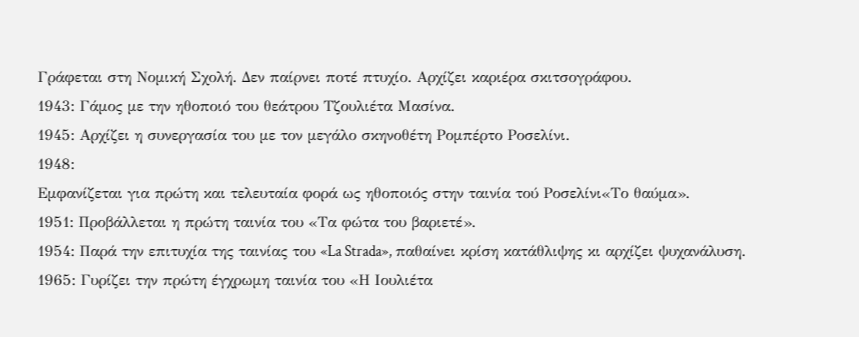Γράφεται στη Νομική Σχολή. Δεν παίρνει ποτέ πτυχίο. Αρχίζει καριέρα σκιτσογράφου.
1943: Γάμος με την ηθοποιό του θεάτρου Τζουλιέτα Μασίνα.
1945: Αρχίζει η συνεργασία του με τον μεγάλο σκηνοθέτη Ρομπέρτο Ροσελίνι.
1948:
Εμφανίζεται για πρώτη και τελευταία φορά ως ηθοποιός στην ταινία τού Ροσελίνι«Το θαύμα».
1951: Προβάλλεται η πρώτη ταινία του «Τα φώτα του βαριετέ».
1954: Παρά την επιτυχία της ταινίας του «La Strada», παθαίνει κρίση κατάθλιψης κι αρχίζει ψυχανάλυση.
1965: Γυρίζει την πρώτη έγχρωμη ταινία του «Η Ιουλιέτα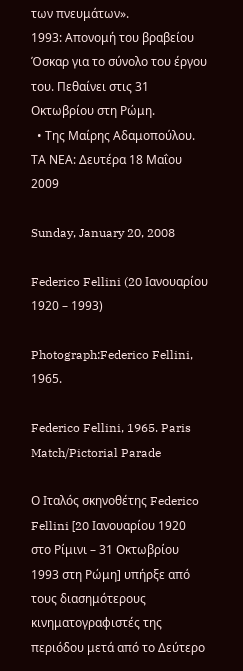των πνευμάτων».
1993: Απονομή του βραβείου Όσκαρ για το σύνολο του έργου του. Πεθαίνει στις 31 Οκτωβρίου στη Ρώμη.
  • Της Μαίρης Αδαμοπούλου. ΤΑ ΝΕΑ: Δευτέρα 18 Μαΐου 2009

Sunday, January 20, 2008

Federico Fellini (20 Ιανουαρίου 1920 – 1993)

Photograph:Federico Fellini, 1965.

Federico Fellini, 1965. Paris Match/Pictorial Parade

Ο Ιταλός σκηνοθέτης Federico Fellini [20 Ιανουαρίου 1920 στο Ρίμινι – 31 Οκτωβρίου 1993 στη Ρώμη] υπήρξε από τους διασημότερους κινηματογραφιστές της περιόδου μετά από το Δεύτερο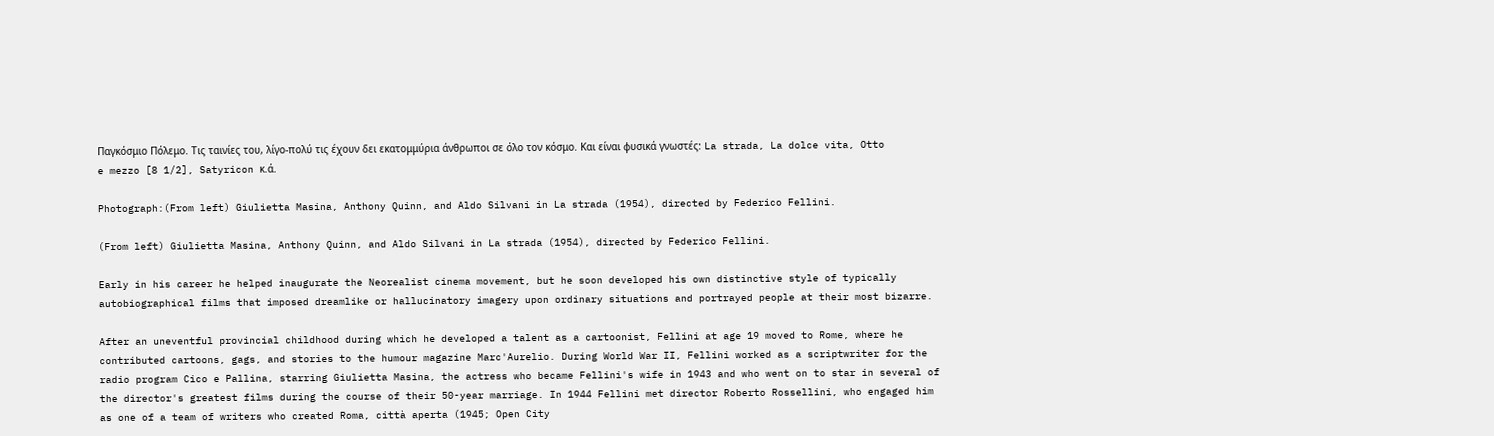Παγκόσμιο Πόλεμο. Τις ταινίες του, λίγο-πολύ τις έχουν δει εκατομμύρια άνθρωποι σε όλο τον κόσμο. Και είναι φυσικά γνωστές: La strada, La dolce vita, Otto e mezzo [8 1/2], Satyricon κ.ά.

Photograph:(From left) Giulietta Masina, Anthony Quinn, and Aldo Silvani in La strada (1954), directed by Federico Fellini.

(From left) Giulietta Masina, Anthony Quinn, and Aldo Silvani in La strada (1954), directed by Federico Fellini.

Early in his career he helped inaugurate the Neorealist cinema movement, but he soon developed his own distinctive style of typically autobiographical films that imposed dreamlike or hallucinatory imagery upon ordinary situations and portrayed people at their most bizarre.

After an uneventful provincial childhood during which he developed a talent as a cartoonist, Fellini at age 19 moved to Rome, where he contributed cartoons, gags, and stories to the humour magazine Marc'Aurelio. During World War II, Fellini worked as a scriptwriter for the radio program Cico e Pallina, starring Giulietta Masina, the actress who became Fellini's wife in 1943 and who went on to star in several of the director's greatest films during the course of their 50-year marriage. In 1944 Fellini met director Roberto Rossellini, who engaged him as one of a team of writers who created Roma, città aperta (1945; Open City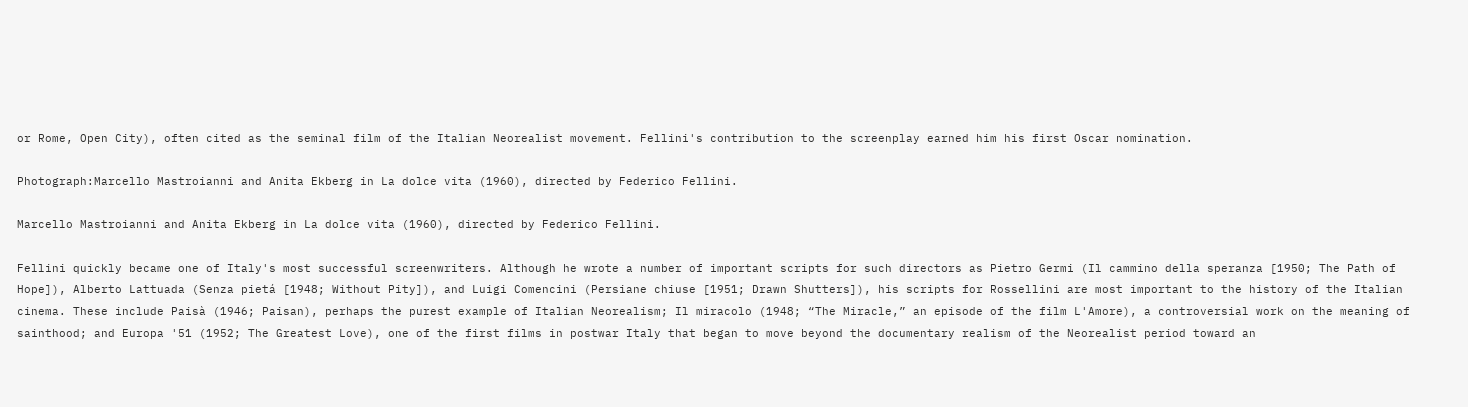or Rome, Open City), often cited as the seminal film of the Italian Neorealist movement. Fellini's contribution to the screenplay earned him his first Oscar nomination.

Photograph:Marcello Mastroianni and Anita Ekberg in La dolce vita (1960), directed by Federico Fellini.

Marcello Mastroianni and Anita Ekberg in La dolce vita (1960), directed by Federico Fellini.

Fellini quickly became one of Italy's most successful screenwriters. Although he wrote a number of important scripts for such directors as Pietro Germi (Il cammino della speranza [1950; The Path of Hope]), Alberto Lattuada (Senza pietá [1948; Without Pity]), and Luigi Comencini (Persiane chiuse [1951; Drawn Shutters]), his scripts for Rossellini are most important to the history of the Italian cinema. These include Paisà (1946; Paisan), perhaps the purest example of Italian Neorealism; Il miracolo (1948; “The Miracle,” an episode of the film L'Amore), a controversial work on the meaning of sainthood; and Europa '51 (1952; The Greatest Love), one of the first films in postwar Italy that began to move beyond the documentary realism of the Neorealist period toward an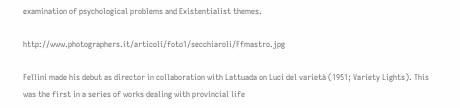examination of psychological problems and Existentialist themes.

http://www.photographers.it/articoli/foto1/secchiaroli/Ffmastro.jpg

Fellini made his debut as director in collaboration with Lattuada on Luci del varietà (1951; Variety Lights). This was the first in a series of works dealing with provincial life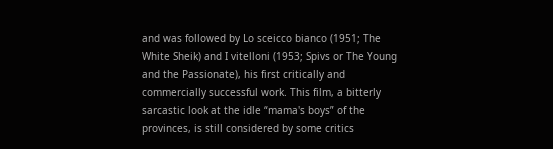and was followed by Lo sceicco bianco (1951; The White Sheik) and I vitelloni (1953; Spivs or The Young and the Passionate), his first critically and commercially successful work. This film, a bitterly sarcastic look at the idle “mama's boys” of the provinces, is still considered by some critics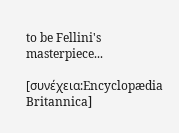to be Fellini's masterpiece...

[συνέχεια:Encyclopædia Britannica]